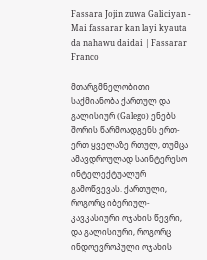Fassara Jojin zuwa Galiciyan - Mai fassarar kan layi kyauta da nahawu daidai | Fassarar Franco

მთარგმნელობითი საქმიანობა ქართულ და გალისიურ (Galego) ენებს შორის წარმოადგენს ერთ-ერთ ყველაზე რთულ, თუმცა ამავდროულად საინტერესო ინტელექტუალურ გამოწვევას. ქართული, როგორც იბერიულ-კავკასიური ოჯახის წევრი, და გალისიური, როგორც ინდოევროპული ოჯახის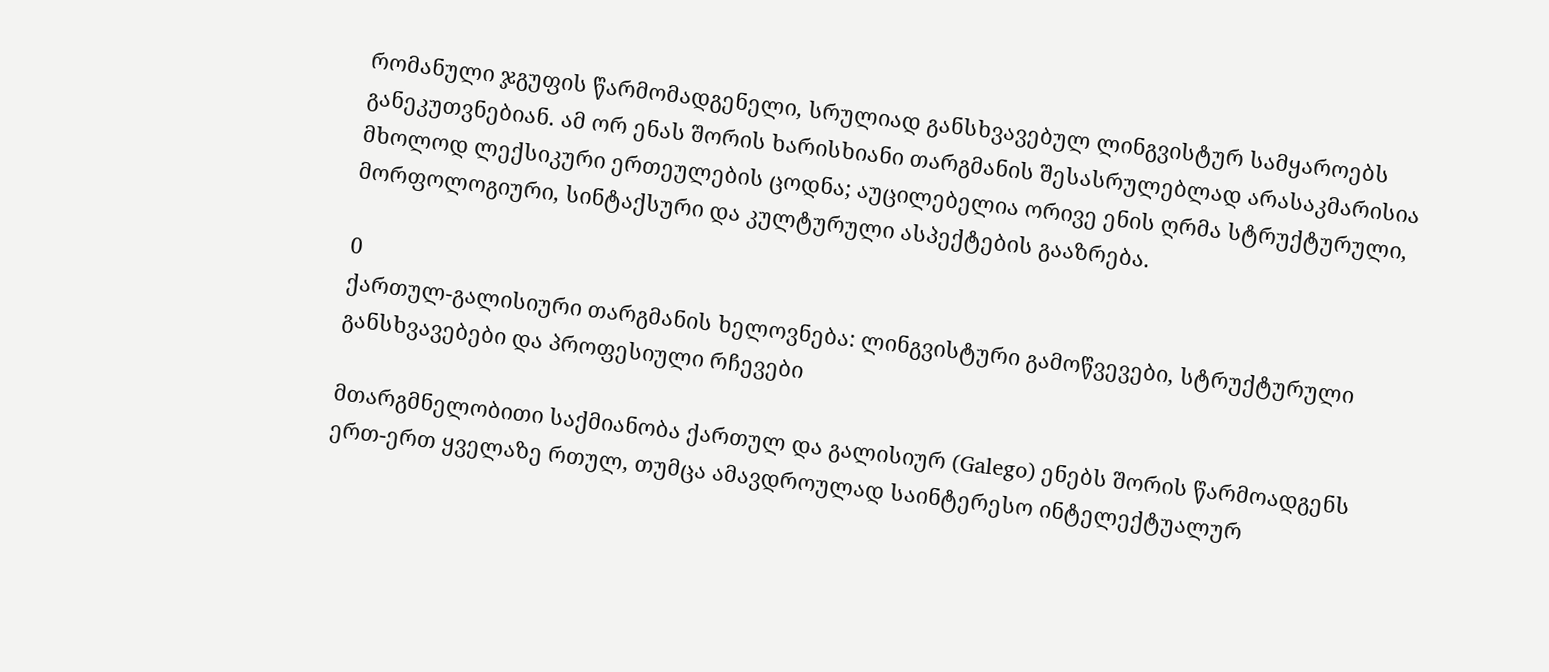რომანული ჯგუფის წარმომადგენელი, სრულიად განსხვავებულ ლინგვისტურ სამყაროებს განეკუთვნებიან. ამ ორ ენას შორის ხარისხიანი თარგმანის შესასრულებლად არასაკმარისია მხოლოდ ლექსიკური ერთეულების ცოდნა; აუცილებელია ორივე ენის ღრმა სტრუქტურული, მორფოლოგიური, სინტაქსური და კულტურული ასპექტების გააზრება.

0
ქართულ-გალისიური თარგმანის ხელოვნება: ლინგვისტური გამოწვევები, სტრუქტურული განსხვავებები და პროფესიული რჩევები

მთარგმნელობითი საქმიანობა ქართულ და გალისიურ (Galego) ენებს შორის წარმოადგენს ერთ-ერთ ყველაზე რთულ, თუმცა ამავდროულად საინტერესო ინტელექტუალურ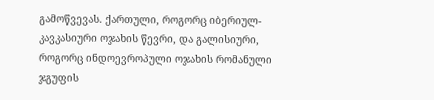გამოწვევას. ქართული, როგორც იბერიულ-კავკასიური ოჯახის წევრი, და გალისიური, როგორც ინდოევროპული ოჯახის რომანული ჯგუფის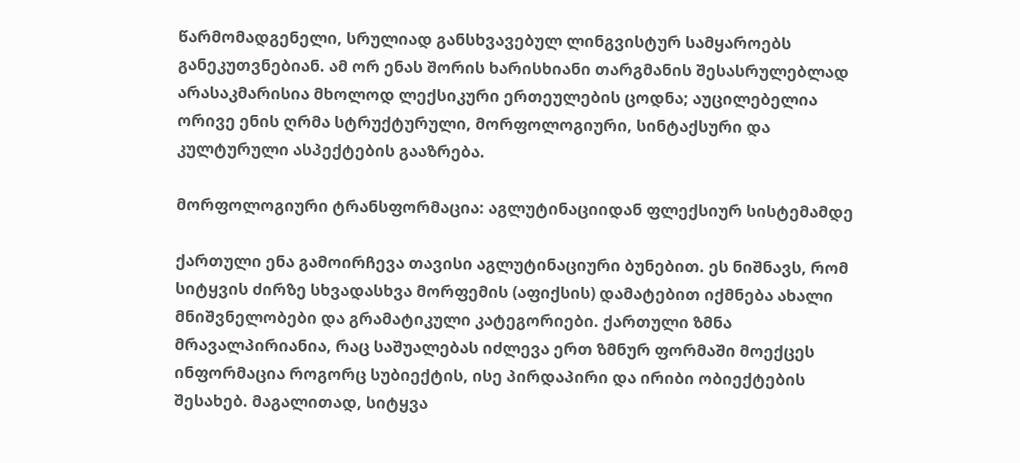წარმომადგენელი, სრულიად განსხვავებულ ლინგვისტურ სამყაროებს განეკუთვნებიან. ამ ორ ენას შორის ხარისხიანი თარგმანის შესასრულებლად არასაკმარისია მხოლოდ ლექსიკური ერთეულების ცოდნა; აუცილებელია ორივე ენის ღრმა სტრუქტურული, მორფოლოგიური, სინტაქსური და კულტურული ასპექტების გააზრება.

მორფოლოგიური ტრანსფორმაცია: აგლუტინაციიდან ფლექსიურ სისტემამდე

ქართული ენა გამოირჩევა თავისი აგლუტინაციური ბუნებით. ეს ნიშნავს, რომ სიტყვის ძირზე სხვადასხვა მორფემის (აფიქსის) დამატებით იქმნება ახალი მნიშვნელობები და გრამატიკული კატეგორიები. ქართული ზმნა მრავალპირიანია, რაც საშუალებას იძლევა ერთ ზმნურ ფორმაში მოექცეს ინფორმაცია როგორც სუბიექტის, ისე პირდაპირი და ირიბი ობიექტების შესახებ. მაგალითად, სიტყვა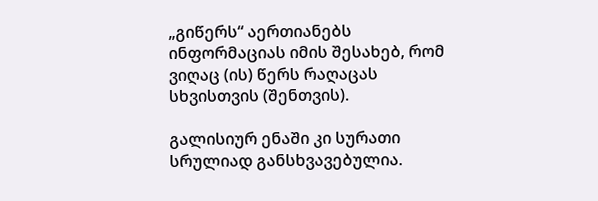„გიწერს“ აერთიანებს ინფორმაციას იმის შესახებ, რომ ვიღაც (ის) წერს რაღაცას სხვისთვის (შენთვის).

გალისიურ ენაში კი სურათი სრულიად განსხვავებულია.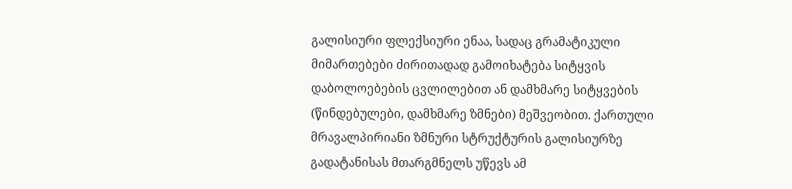გალისიური ფლექსიური ენაა, სადაც გრამატიკული მიმართებები ძირითადად გამოიხატება სიტყვის დაბოლოებების ცვლილებით ან დამხმარე სიტყვების (წინდებულები, დამხმარე ზმნები) მეშვეობით. ქართული მრავალპირიანი ზმნური სტრუქტურის გალისიურზე გადატანისას მთარგმნელს უწევს ამ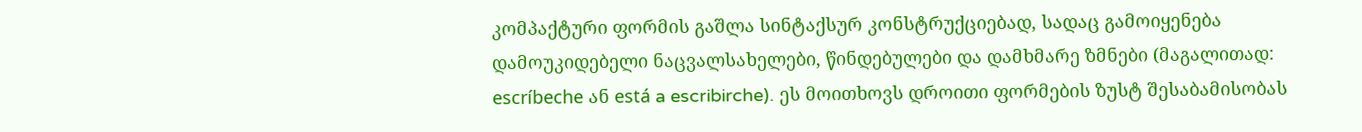კომპაქტური ფორმის გაშლა სინტაქსურ კონსტრუქციებად, სადაც გამოიყენება დამოუკიდებელი ნაცვალსახელები, წინდებულები და დამხმარე ზმნები (მაგალითად: escríbeche ან está a escribirche). ეს მოითხოვს დროითი ფორმების ზუსტ შესაბამისობას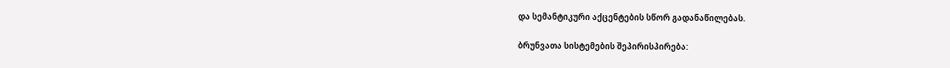და სემანტიკური აქცენტების სწორ გადანაწილებას.

ბრუნვათა სისტემების შეპირისპირება: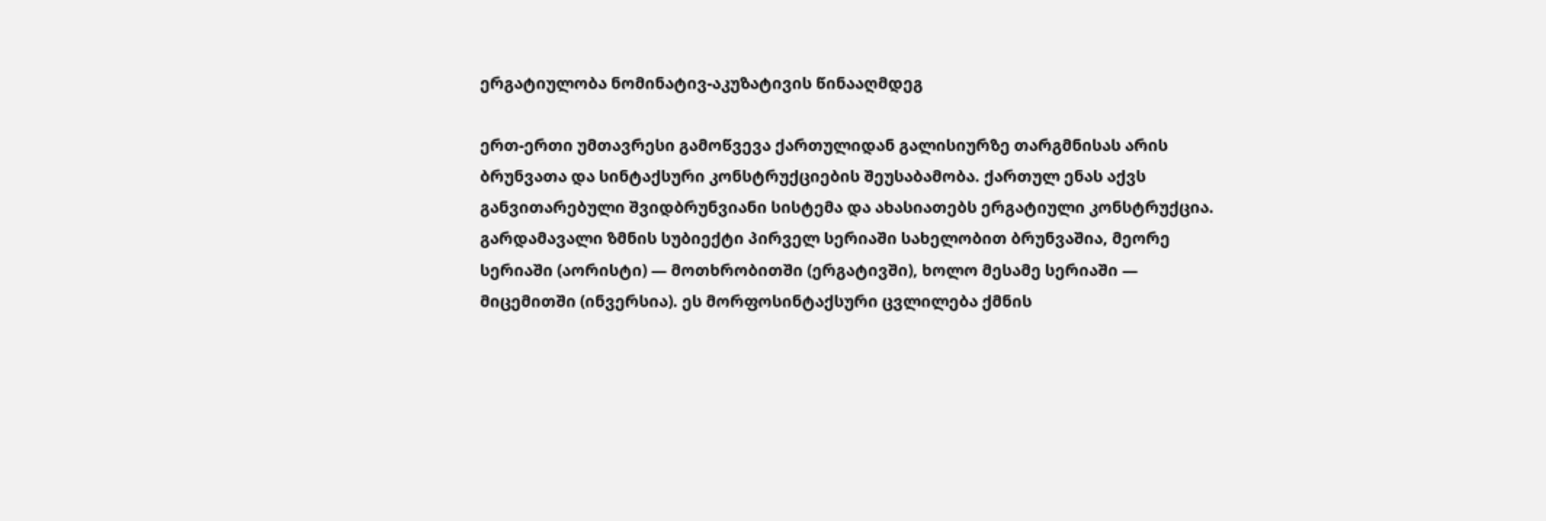ერგატიულობა ნომინატივ-აკუზატივის წინააღმდეგ

ერთ-ერთი უმთავრესი გამოწვევა ქართულიდან გალისიურზე თარგმნისას არის ბრუნვათა და სინტაქსური კონსტრუქციების შეუსაბამობა. ქართულ ენას აქვს განვითარებული შვიდბრუნვიანი სისტემა და ახასიათებს ერგატიული კონსტრუქცია. გარდამავალი ზმნის სუბიექტი პირველ სერიაში სახელობით ბრუნვაშია, მეორე სერიაში (აორისტი) — მოთხრობითში (ერგატივში), ხოლო მესამე სერიაში — მიცემითში (ინვერსია). ეს მორფოსინტაქსური ცვლილება ქმნის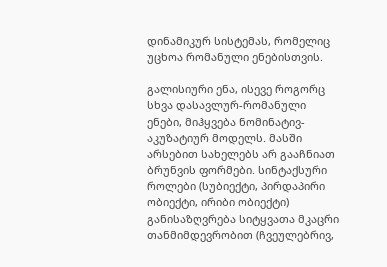დინამიკურ სისტემას, რომელიც უცხოა რომანული ენებისთვის.

გალისიური ენა, ისევე როგორც სხვა დასავლურ-რომანული ენები, მიჰყვება ნომინატივ-აკუზატიურ მოდელს. მასში არსებით სახელებს არ გააჩნიათ ბრუნვის ფორმები. სინტაქსური როლები (სუბიექტი, პირდაპირი ობიექტი, ირიბი ობიექტი) განისაზღვრება სიტყვათა მკაცრი თანმიმდევრობით (ჩვეულებრივ,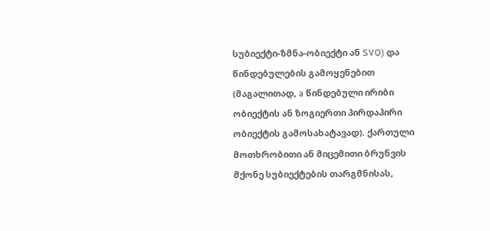სუბიექტი-ზმნა-ობიექტი ან SVO) და წინდებულების გამოყენებით (მაგალითად, a წინდებული ირიბი ობიექტის ან ზოგიერთი პირდაპირი ობიექტის გამოსახატავად). ქართული მოთხრობითი ან მიცემითი ბრუნვის მქონე სუბიექტების თარგმნისას,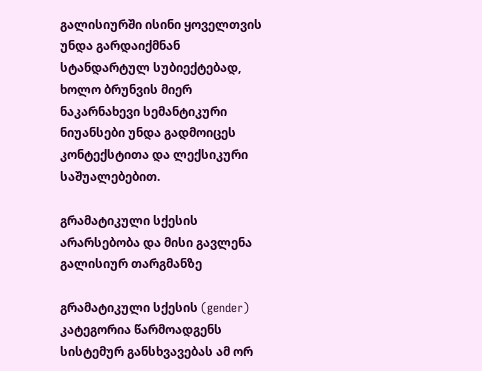გალისიურში ისინი ყოველთვის უნდა გარდაიქმნან სტანდარტულ სუბიექტებად, ხოლო ბრუნვის მიერ ნაკარნახევი სემანტიკური ნიუანსები უნდა გადმოიცეს კონტექსტითა და ლექსიკური საშუალებებით.

გრამატიკული სქესის არარსებობა და მისი გავლენა გალისიურ თარგმანზე

გრამატიკული სქესის (gender) კატეგორია წარმოადგენს სისტემურ განსხვავებას ამ ორ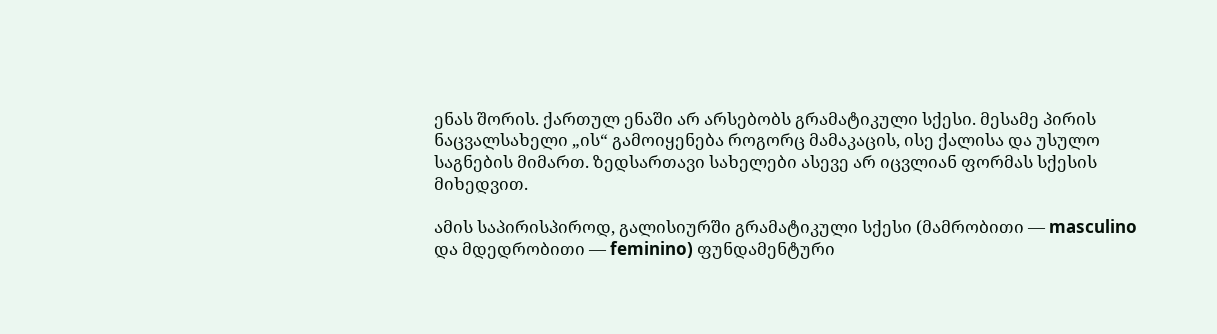ენას შორის. ქართულ ენაში არ არსებობს გრამატიკული სქესი. მესამე პირის ნაცვალსახელი „ის“ გამოიყენება როგორც მამაკაცის, ისე ქალისა და უსულო საგნების მიმართ. ზედსართავი სახელები ასევე არ იცვლიან ფორმას სქესის მიხედვით.

ამის საპირისპიროდ, გალისიურში გრამატიკული სქესი (მამრობითი — masculino და მდედრობითი — feminino) ფუნდამენტური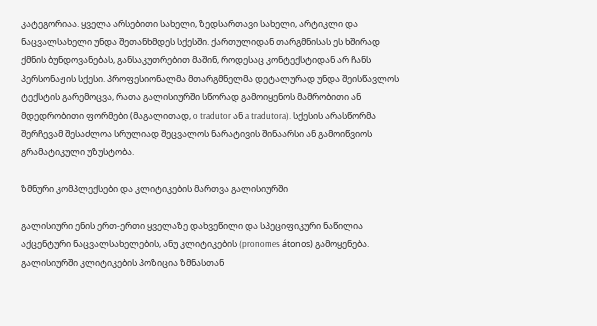კატეგორიაა. ყველა არსებითი სახელი, ზედსართავი სახელი, არტიკლი და ნაცვალსახელი უნდა შეთანხმდეს სქესში. ქართულიდან თარგმნისას ეს ხშირად ქმნის ბუნდოვანებას, განსაკუთრებით მაშინ, როდესაც კონტექსტიდან არ ჩანს პერსონაჟის სქესი. პროფესიონალმა მთარგმნელმა დეტალურად უნდა შეისწავლოს ტექსტის გარემოცვა, რათა გალისიურში სწორად გამოიყენოს მამრობითი ან მდედრობითი ფორმები (მაგალითად, o tradutor ან a tradutora). სქესის არასწორმა შერჩევამ შესაძლოა სრულიად შეცვალოს ნარატივის შინაარსი ან გამოიწვიოს გრამატიკული უზუსტობა.

ზმნური კომპლექსები და კლიტიკების მართვა გალისიურში

გალისიური ენის ერთ-ერთი ყველაზე დახვეწილი და სპეციფიკური ნაწილია აქცენტური ნაცვალსახელების, ანუ კლიტიკების (pronomes átonos) გამოყენება. გალისიურში კლიტიკების პოზიცია ზმნასთან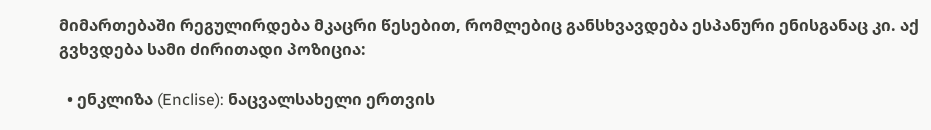მიმართებაში რეგულირდება მკაცრი წესებით, რომლებიც განსხვავდება ესპანური ენისგანაც კი. აქ გვხვდება სამი ძირითადი პოზიცია:

  • ენკლიზა (Enclise): ნაცვალსახელი ერთვის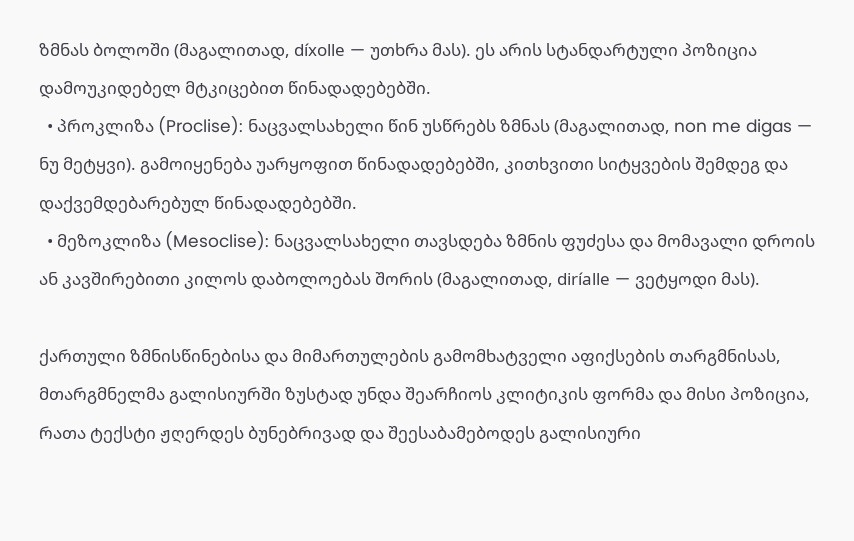ზმნას ბოლოში (მაგალითად, díxolle — უთხრა მას). ეს არის სტანდარტული პოზიცია დამოუკიდებელ მტკიცებით წინადადებებში.
  • პროკლიზა (Proclise): ნაცვალსახელი წინ უსწრებს ზმნას (მაგალითად, non me digas — ნუ მეტყვი). გამოიყენება უარყოფით წინადადებებში, კითხვითი სიტყვების შემდეგ და დაქვემდებარებულ წინადადებებში.
  • მეზოკლიზა (Mesoclise): ნაცვალსახელი თავსდება ზმნის ფუძესა და მომავალი დროის ან კავშირებითი კილოს დაბოლოებას შორის (მაგალითად, diríalle — ვეტყოდი მას).

ქართული ზმნისწინებისა და მიმართულების გამომხატველი აფიქსების თარგმნისას, მთარგმნელმა გალისიურში ზუსტად უნდა შეარჩიოს კლიტიკის ფორმა და მისი პოზიცია, რათა ტექსტი ჟღერდეს ბუნებრივად და შეესაბამებოდეს გალისიური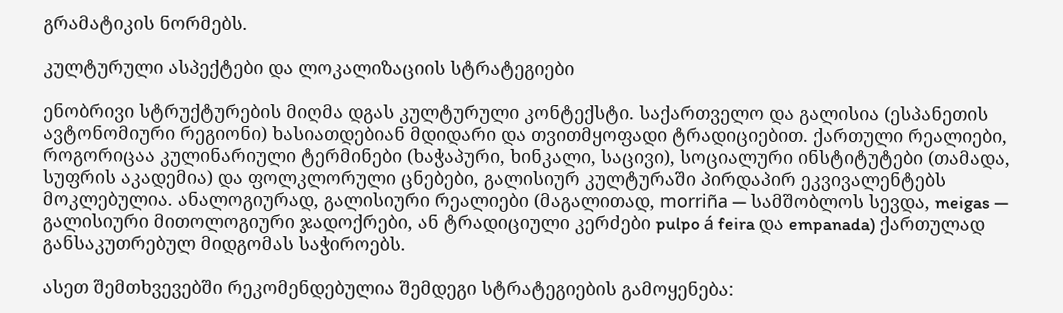გრამატიკის ნორმებს.

კულტურული ასპექტები და ლოკალიზაციის სტრატეგიები

ენობრივი სტრუქტურების მიღმა დგას კულტურული კონტექსტი. საქართველო და გალისია (ესპანეთის ავტონომიური რეგიონი) ხასიათდებიან მდიდარი და თვითმყოფადი ტრადიციებით. ქართული რეალიები, როგორიცაა კულინარიული ტერმინები (ხაჭაპური, ხინკალი, საცივი), სოციალური ინსტიტუტები (თამადა, სუფრის აკადემია) და ფოლკლორული ცნებები, გალისიურ კულტურაში პირდაპირ ეკვივალენტებს მოკლებულია. ანალოგიურად, გალისიური რეალიები (მაგალითად, morriña — სამშობლოს სევდა, meigas — გალისიური მითოლოგიური ჯადოქრები, ან ტრადიციული კერძები pulpo á feira და empanada) ქართულად განსაკუთრებულ მიდგომას საჭიროებს.

ასეთ შემთხვევებში რეკომენდებულია შემდეგი სტრატეგიების გამოყენება: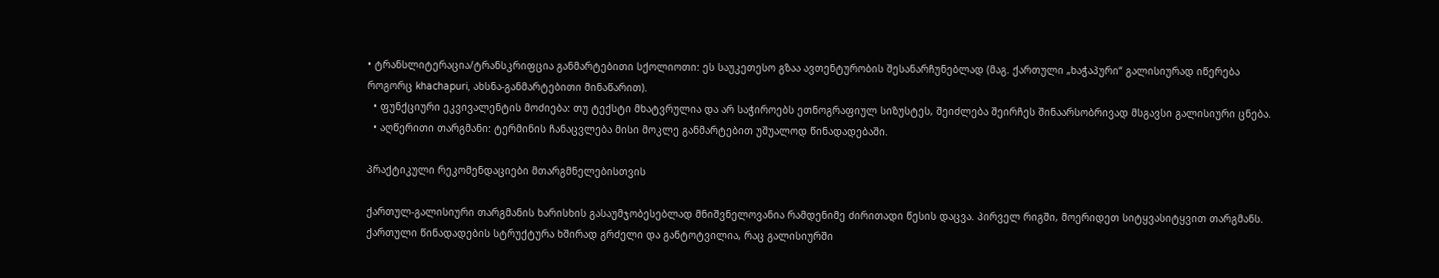• ტრანსლიტერაცია/ტრანსკრიფცია განმარტებითი სქოლიოთი: ეს საუკეთესო გზაა ავთენტურობის შესანარჩუნებლად (მაგ. ქართული „ხაჭაპური“ გალისიურად იწერება როგორც khachapuri, ახსნა-განმარტებითი მინაწარით).
  • ფუნქციური ეკვივალენტის მოძიება: თუ ტექსტი მხატვრულია და არ საჭიროებს ეთნოგრაფიულ სიზუსტეს, შეიძლება შეირჩეს შინაარსობრივად მსგავსი გალისიური ცნება.
  • აღწერითი თარგმანი: ტერმინის ჩანაცვლება მისი მოკლე განმარტებით უშუალოდ წინადადებაში.

პრაქტიკული რეკომენდაციები მთარგმნელებისთვის

ქართულ-გალისიური თარგმანის ხარისხის გასაუმჯობესებლად მნიშვნელოვანია რამდენიმე ძირითადი წესის დაცვა. პირველ რიგში, მოერიდეთ სიტყვასიტყვით თარგმანს. ქართული წინადადების სტრუქტურა ხშირად გრძელი და განტოტვილია, რაც გალისიურში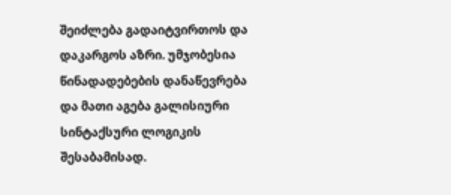შეიძლება გადაიტვირთოს და დაკარგოს აზრი. უმჯობესია წინადადებების დანაწევრება და მათი აგება გალისიური სინტაქსური ლოგიკის შესაბამისად.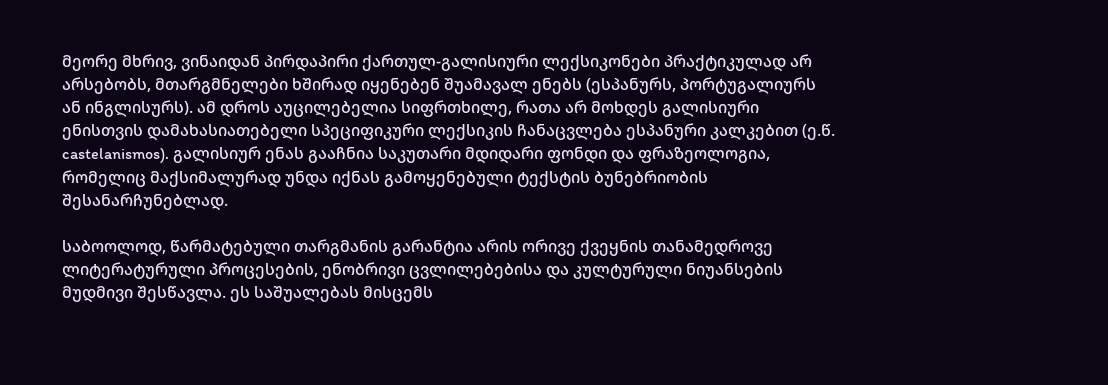მეორე მხრივ, ვინაიდან პირდაპირი ქართულ-გალისიური ლექსიკონები პრაქტიკულად არ არსებობს, მთარგმნელები ხშირად იყენებენ შუამავალ ენებს (ესპანურს, პორტუგალიურს ან ინგლისურს). ამ დროს აუცილებელია სიფრთხილე, რათა არ მოხდეს გალისიური ენისთვის დამახასიათებელი სპეციფიკური ლექსიკის ჩანაცვლება ესპანური კალკებით (ე.წ. castelanismos). გალისიურ ენას გააჩნია საკუთარი მდიდარი ფონდი და ფრაზეოლოგია, რომელიც მაქსიმალურად უნდა იქნას გამოყენებული ტექსტის ბუნებრიობის შესანარჩუნებლად.

საბოოლოდ, წარმატებული თარგმანის გარანტია არის ორივე ქვეყნის თანამედროვე ლიტერატურული პროცესების, ენობრივი ცვლილებებისა და კულტურული ნიუანსების მუდმივი შესწავლა. ეს საშუალებას მისცემს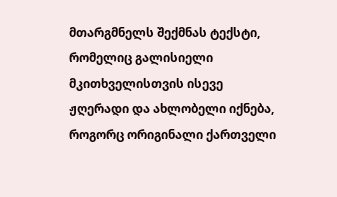მთარგმნელს შექმნას ტექსტი, რომელიც გალისიელი მკითხველისთვის ისევე ჟღერადი და ახლობელი იქნება, როგორც ორიგინალი ქართველი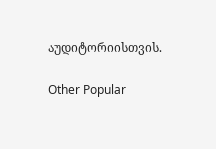აუდიტორიისთვის.

Other Popular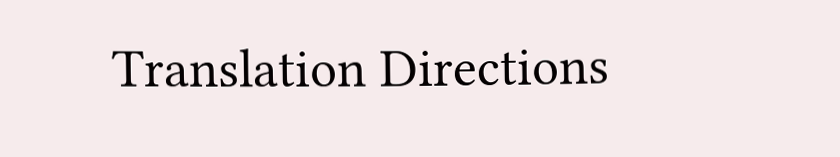Translation Directions